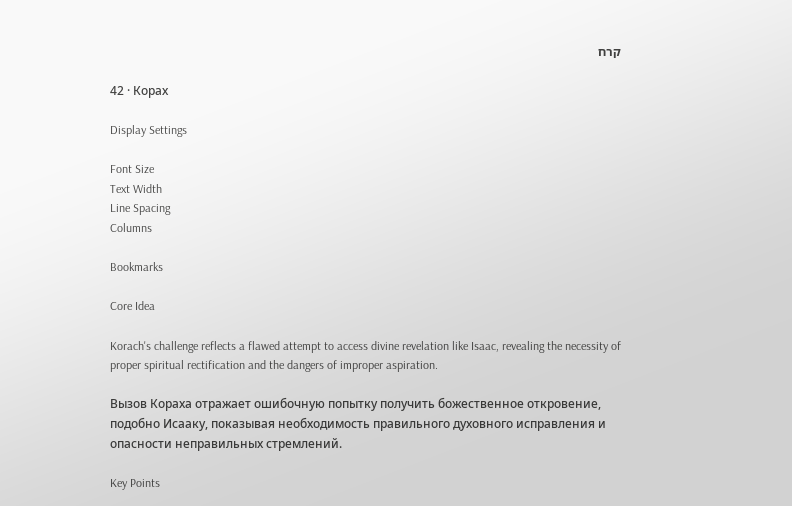קרח

42 · Корах

Display Settings

Font Size
Text Width
Line Spacing
Columns

Bookmarks

Core Idea

Korach's challenge reflects a flawed attempt to access divine revelation like Isaac, revealing the necessity of proper spiritual rectification and the dangers of improper aspiration.

Вызов Кораха отражает ошибочную попытку получить божественное откровение, подобно Исааку, показывая необходимость правильного духовного исправления и опасности неправильных стремлений.

Key Points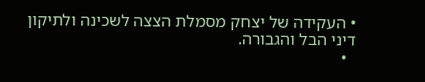• העקידה של יצחק מסמלת הצצה לשכינה ולתיקון דיני הבל והגבורה.
  •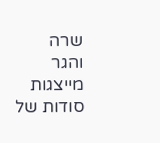שרה והגר מייצגות סודות של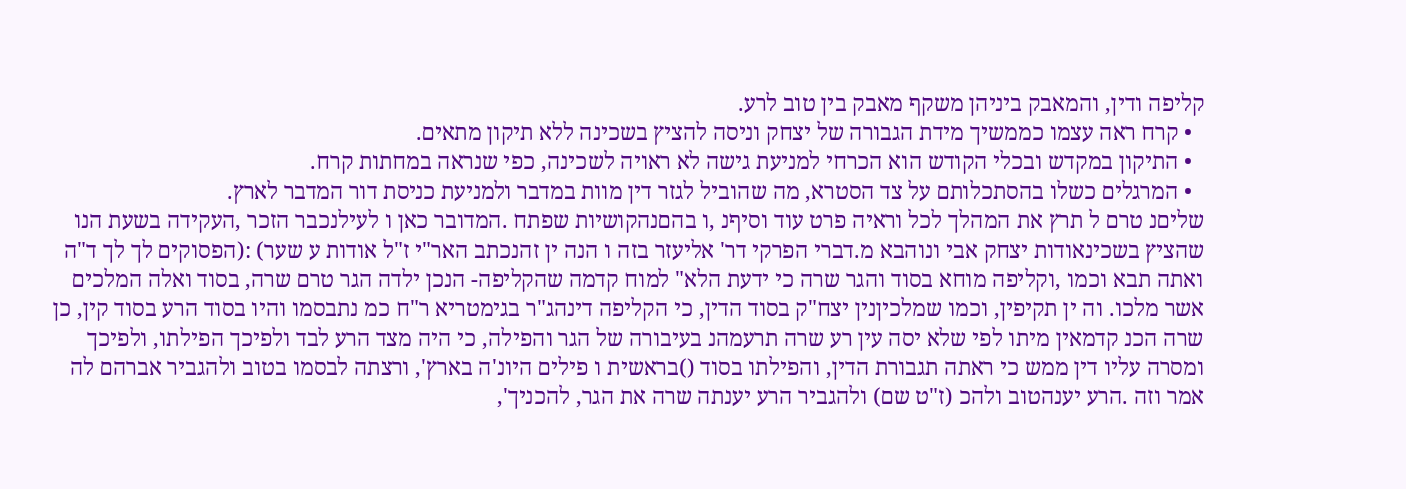קליפה ודין, והמאבק ביניהן משקף מאבק בין טוב לרע.
  • קרח ראה עצמו כממשיך מידת הגבורה של יצחק וניסה להציץ בשכינה ללא תיקון מתאים.
  • התיקון במקדש ובכלי הקודש הוא הכרחי למניעת גישה לא ראויה לשכינה, כפי שנראה במחתות קרח.
  • המרגלים כשלו בהסתכלותם על צד הסטרא, מה שהוביל לגזר דין מוות במדבר ולמניעת כניסת דור המדבר לארץ.
שליםנ טרם ל תרץ את המהלך לכל וראיה פרט עוד וסיףנ ,ו בהםנהקושיות שפתח .המדובר כאן ו לעילנכבר הזכר ,העקידה בשעת הנו שהציץ בשכינאודות יצחק אבי ונוהבא מ.דברי הפרקי דר' אליעזר בזה ו הנה ין זהנכתב האר"י ז"ל אודות ע שער) :(הפסוקים לך לך ד"ה ואתה תבא וכמו ,וקליפה מוחא בסוד והגר שרה כי ידעת הלא" למוח קדמה שהקליפה- הנכן ילדה הגר טרם שרה, בסוד ואלה המלכים אשר מלכו. וה ין תקיפין, וכמו שמלכיןנין יצח"ק בסוד הדין, כי הקליפה דינהג"ר בגימטריא ר"ח כמ נתבסמו והיו בסוד הרע בסוד קין, כן שרה הכנ קדמאין מיתו לפי שלא יסה עין רע שרה תרעמהנ בעיבורה של הגר והפילה, כי היה מצד הרע לבד ולפיכך הפילתו, ולפיכך ומסרה עליו דין ממש כי ראתה תגבורת הדין, והפילתו בסוד ()בראשית ו פילים היונ'ה בארץ', ורצתה לבסמו בטוב ולהגביר אברהם לה אמר וזה .הרע יענהטוב ולהכ (ז"ט שם) ולהגביר הרע יענתה שרה את הגר, להכניך',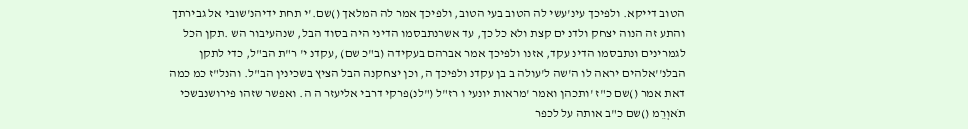הטוב דייקא. ולפיכך עינ'עשי לה הטוב בעי הטוב, ולפיכך אמר לה המלאך ()שם.'י תחת ידיהנ'שובי אל גבירתך והתע זה הנוה יצחק ולדנ ים קצת ולא כל כך, עד אשרנתבסמו הדיני היה בסוד הבל, שנהעיבור הש .תקן הכל לגמרינים ונתבסמו הדינ עקד, אזנו ולפיכך אמר אברהם בעקידה (ב"כ שם) ,עקדנ י' ר"ת הב"ל, כדי לתקן הבלנ''אלהים יראה לו ה'שה ל'עולה ב בן עקדנ ולפיכך ה, וכן יצחקנה הבל הציץ בשכינין הב"ל. והנל"ז כמ כמה דאת אמר ()שם כ"ז 'ותכהן ואמר 'מראות יונעי ו רז"ל ("לנ)פרקי דרבי אליעזר ה ה. ואפשר שזהו פירושנבשכי תֹאוְרֵמ ()שם כ"ב אותה על לכפר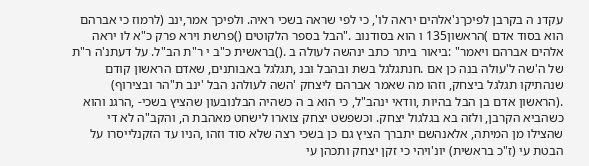עקדנ ה בקרבן לפיכךנ'אלהים יראה לו', כי לפי שראה בשכי ראיה. ולפיכך אמר,ינב (לרמוז כי אברהם הוא בסוד אדם )הראשון135 ו הוא בסודנוב ."הבל בספר הלקוטים ()פרשת וירא פרק כ"א לו יראה אלהים אברהם ויאמר" :ביאור ביתר כתב ינהשה לעולה ב .()בראשית כ"ב י ר"ת הב"ל. על דעתנ'ה ר"ת של ה'שה ל'עולה בנה כן אם .חנתגלגל בשת ובהבל ובנ ,תגלגל באבותנים, שאדם הראשון קודם שנהתיקו תגלגל ביצחק, וזהו מה שאמר אברהם ליצחק 'השה לעולהנ הבל 'ינב ת"הר ובצירוף) .(הראשון אדם בן הבל בהיות ,וודאי ינהב"ל, כי הוא ב ה כשהיה הבלנובעון שהציץ בשכי- ,הרגנ והוא כשהביא הקרבן, ולזה בא בגלגול יצחק. וכשפשט יצחק צוארו לישחט מאהבת ה, והקב"ה לא די שהצילו מן המיתה, אלאנהשם יתברך הציץ גם כן בשכי רצה שלא סוד וזהו ,הניו עד הזקנלייסרו על הבטת עי (ז"כ בראשית) יונ'ויהי כי זקן יצחק ותכהן עי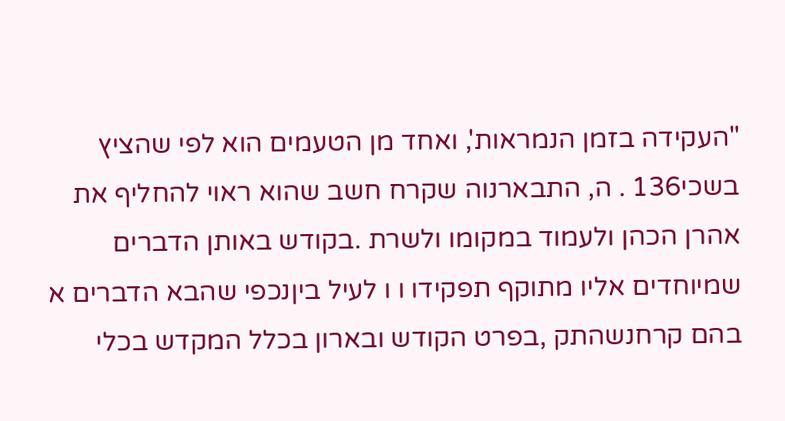"העקידה בזמן הנמראות', ואחד מן הטעמים הוא לפי שהציץ בשכי136 . ה, התבארנוה שקרח חשב שהוא ראוי להחליף את אהרן הכהן ולעמוד במקומו ולשרת .בקודש באותן הדברים שמיוחדים אליו מתוקף תפקידו ו ו לעיל ביןנכפי שהבא הדברים א בהם קרחנשהתק ,בפרט הקודש ובארון בכלל המקדש בכלי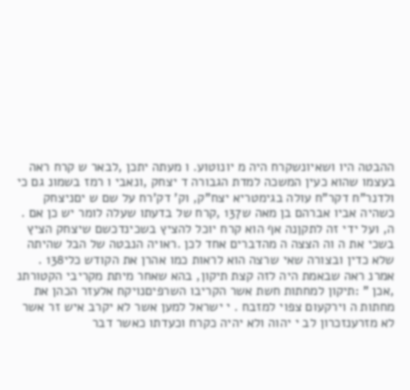ההבטה היו ושאיונשקרח היה מ יונוטוע. ו מעתה יתכן ,לבאר ש קרח ראה בעצמו שהוא כעין המשכה למדת הגבורה ד יצחק ,ונאבי ו רמז בשמונ גם כי ולדנר"ח דקר"ח עולה בגימטריא יצח"ק, וק' דק'רח על שם ש יםניצחק כשהיה אביו אברהם בן מאה ש137 ,קרח של בדעתו שעלה לומר יש כן אם . ה, ועל ידי זה לתקןנה אף הוא קרח יוכל להציץ בשכינדכשם שיצחק הציץ בשכי את ה וה הצצה ה מהדברים אחד לכן .ראויה הנבטה של הבל שהיתה שלא כדין ובצורה שאי שרצה הוא לראות כמו אהרן את הקודש כלי138 . אמרנ ראה שבאמת היה לזה קצת תיקון, בהא שאחר מיתת מקריבי הקטורתנ ,אכן " :תיקון למחתות חשת אשר הקריבו השרפיםנויקח אלעזר הכהן את מחתות ה וירקעום צפוי למזבח . י ישראל למען אשר לא יקרב איש זר אשר לא מזרענזכרון לב י יהוה ולא יהיה כקרח וכעדתו כאשר דבר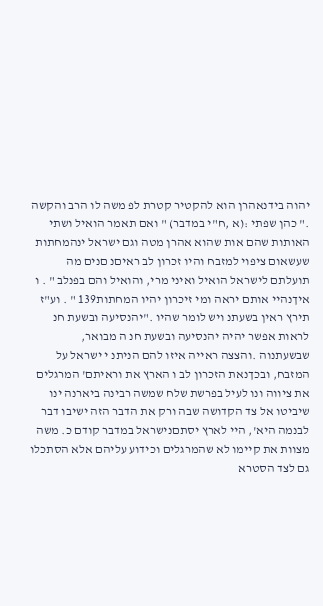יהוה בידנאהרן הוא להקטיר קטרת לפ משה לו הרב והקשה ." כהן שפתי :(א ,ח"י במדבר) " ואם תאמר הואיל ושתי האותות שהם אות שהוא אהרן מטה וגם ישראל ינהמחתות שעשאום ציפוי למזבח והיו זכרון לב ראיםנ םנים מה תועלתם לישראל הואיל ואיני מרי, והואיל והם בפנלב " . ו איךנהיי אותם יראה ומי זיכרון יהיו המחתות139 " . וע"ז תירץ ראין בשעתנ ויש לומר שהיו ."יהנסיעה ובשעת חנ לראות אפשר יהיה יהנסיעה ובשעת חנ ה מבואר, שבשעתנוה .והצצה ראייה איזו להם הניתנ י ישראל על המזבח, ובכךנאת הזכרון לב ו הארץ את וראיתם' המרגלים את ציווה ונו לעיל בפרשת שלח שמשה רבינה ביארנה ינו שיביטו אל צד הקדושה שבה ורק את הדבר הזה ישיבו דבר לבנמה היא', היי לארץ יסתםנישראל במדבר קודם כ. משה מצוות את קיימו לא שהמרגלים וכידוע עליהם אלא הסתכלו גם לצד הסטרא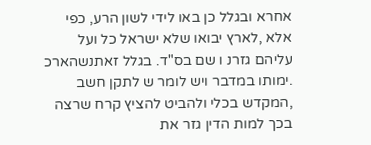אחרא ובגלל כן באו לידי לשון הרע, כפי אלא ,לארץ יבואו שלא ישראל כל ועל עליהם גזרנ ו שם בס"ד. בגלל זאתנשהארכ .ימותו במדבר ויש לומר ש לתקן חשב ,המקדש בכלי ולהביט להציץ קרח שרצה בכך למות הדין גזר את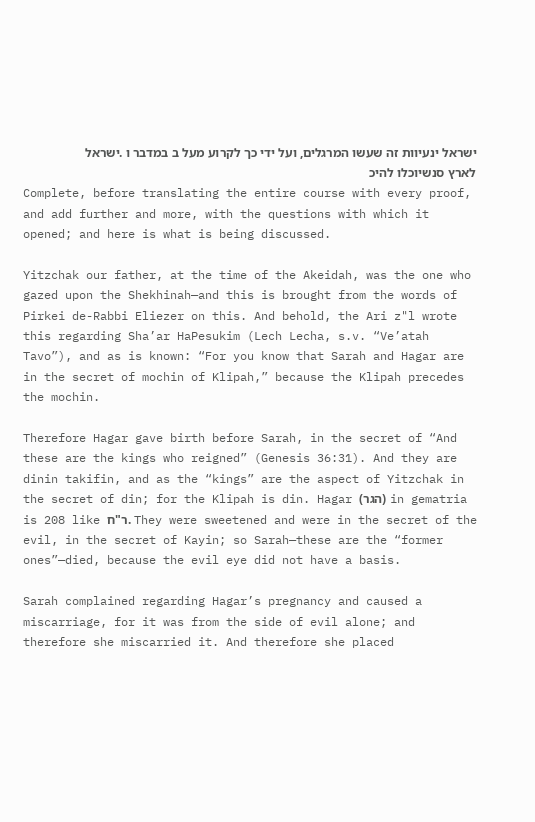ישראל ינעיוות זה שעשו המרגלים, ועל ידי כך לקרוע מעל ב במדבר ו .ישראל לארץ סנשיוכלו להיכ
Complete, before translating the entire course with every proof, and add further and more, with the questions with which it opened; and here is what is being discussed.

Yitzchak our father, at the time of the Akeidah, was the one who gazed upon the Shekhinah—and this is brought from the words of Pirkei de-Rabbi Eliezer on this. And behold, the Ari z"l wrote this regarding Sha’ar HaPesukim (Lech Lecha, s.v. “Ve’atah Tavo”), and as is known: “For you know that Sarah and Hagar are in the secret of mochin of Klipah,” because the Klipah precedes the mochin.

Therefore Hagar gave birth before Sarah, in the secret of “And these are the kings who reigned” (Genesis 36:31). And they are dinin takifin, and as the “kings” are the aspect of Yitzchak in the secret of din; for the Klipah is din. Hagar (הגר) in gematria is 208 like ר"ח. They were sweetened and were in the secret of the evil, in the secret of Kayin; so Sarah—these are the “former ones”—died, because the evil eye did not have a basis.

Sarah complained regarding Hagar’s pregnancy and caused a miscarriage, for it was from the side of evil alone; and therefore she miscarried it. And therefore she placed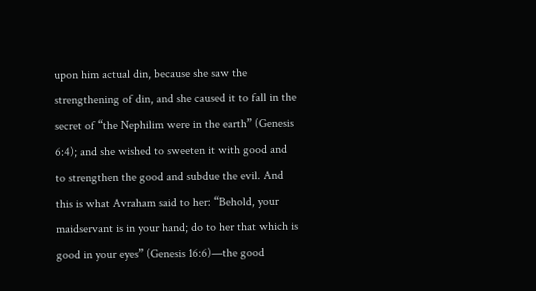upon him actual din, because she saw the strengthening of din, and she caused it to fall in the secret of “the Nephilim were in the earth” (Genesis 6:4); and she wished to sweeten it with good and to strengthen the good and subdue the evil. And this is what Avraham said to her: “Behold, your maidservant is in your hand; do to her that which is good in your eyes” (Genesis 16:6)—the good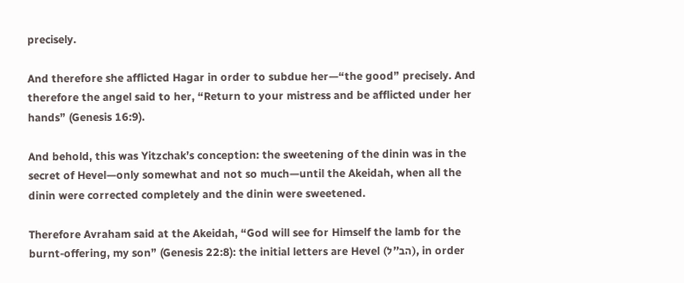precisely.

And therefore she afflicted Hagar in order to subdue her—“the good” precisely. And therefore the angel said to her, “Return to your mistress and be afflicted under her hands” (Genesis 16:9).

And behold, this was Yitzchak’s conception: the sweetening of the dinin was in the secret of Hevel—only somewhat and not so much—until the Akeidah, when all the dinin were corrected completely and the dinin were sweetened.

Therefore Avraham said at the Akeidah, “God will see for Himself the lamb for the burnt-offering, my son” (Genesis 22:8): the initial letters are Hevel (הב"ל), in order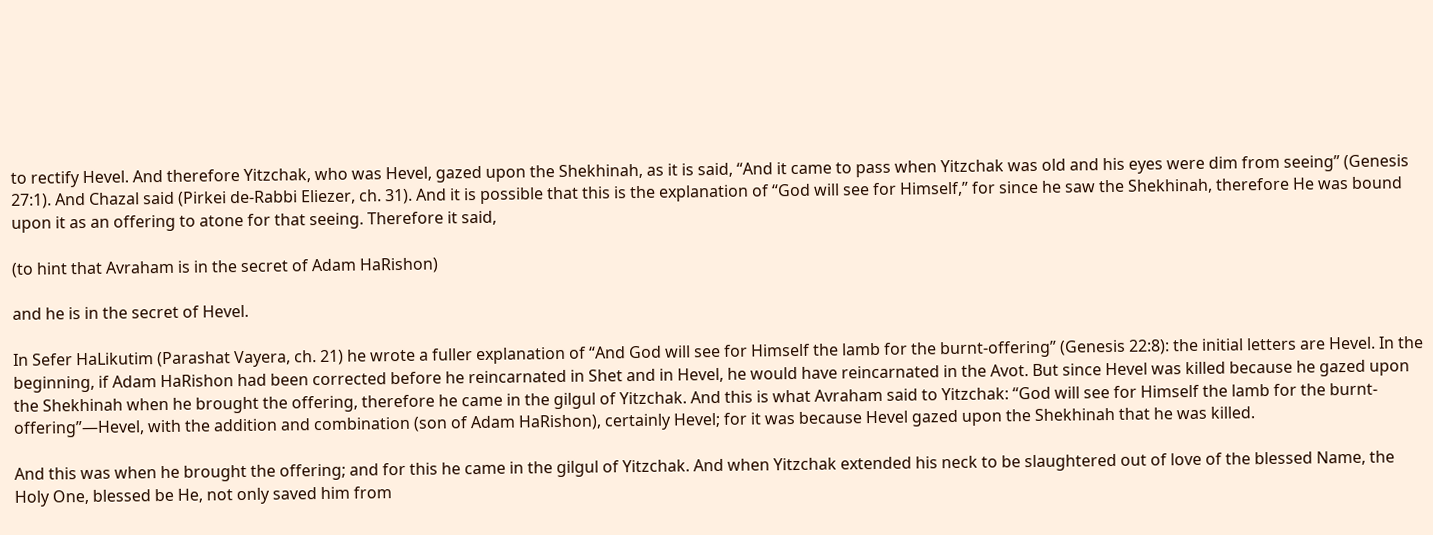to rectify Hevel. And therefore Yitzchak, who was Hevel, gazed upon the Shekhinah, as it is said, “And it came to pass when Yitzchak was old and his eyes were dim from seeing” (Genesis 27:1). And Chazal said (Pirkei de-Rabbi Eliezer, ch. 31). And it is possible that this is the explanation of “God will see for Himself,” for since he saw the Shekhinah, therefore He was bound upon it as an offering to atone for that seeing. Therefore it said,

(to hint that Avraham is in the secret of Adam HaRishon)

and he is in the secret of Hevel.

In Sefer HaLikutim (Parashat Vayera, ch. 21) he wrote a fuller explanation of “And God will see for Himself the lamb for the burnt-offering” (Genesis 22:8): the initial letters are Hevel. In the beginning, if Adam HaRishon had been corrected before he reincarnated in Shet and in Hevel, he would have reincarnated in the Avot. But since Hevel was killed because he gazed upon the Shekhinah when he brought the offering, therefore he came in the gilgul of Yitzchak. And this is what Avraham said to Yitzchak: “God will see for Himself the lamb for the burnt-offering”—Hevel, with the addition and combination (son of Adam HaRishon), certainly Hevel; for it was because Hevel gazed upon the Shekhinah that he was killed.

And this was when he brought the offering; and for this he came in the gilgul of Yitzchak. And when Yitzchak extended his neck to be slaughtered out of love of the blessed Name, the Holy One, blessed be He, not only saved him from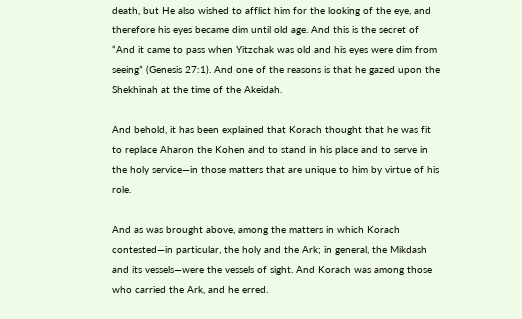death, but He also wished to afflict him for the looking of the eye, and therefore his eyes became dim until old age. And this is the secret of “And it came to pass when Yitzchak was old and his eyes were dim from seeing” (Genesis 27:1). And one of the reasons is that he gazed upon the Shekhinah at the time of the Akeidah.

And behold, it has been explained that Korach thought that he was fit to replace Aharon the Kohen and to stand in his place and to serve in the holy service—in those matters that are unique to him by virtue of his role.

And as was brought above, among the matters in which Korach contested—in particular, the holy and the Ark; in general, the Mikdash and its vessels—were the vessels of sight. And Korach was among those who carried the Ark, and he erred.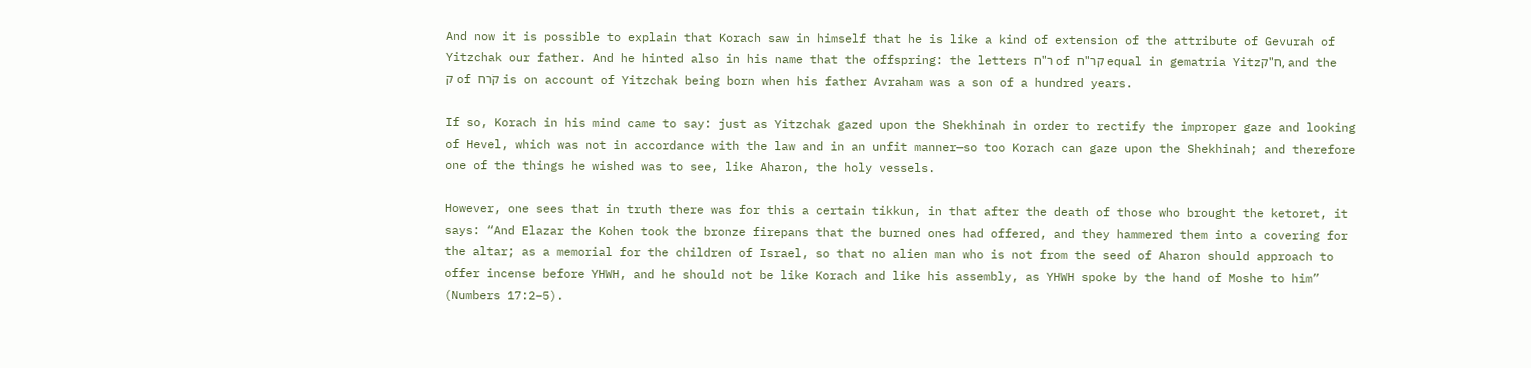And now it is possible to explain that Korach saw in himself that he is like a kind of extension of the attribute of Gevurah of Yitzchak our father. And he hinted also in his name that the offspring: the letters ר"ח of קר"ח equal in gematria Yitzח"ק, and the ק of קֹרח is on account of Yitzchak being born when his father Avraham was a son of a hundred years.

If so, Korach in his mind came to say: just as Yitzchak gazed upon the Shekhinah in order to rectify the improper gaze and looking of Hevel, which was not in accordance with the law and in an unfit manner—so too Korach can gaze upon the Shekhinah; and therefore one of the things he wished was to see, like Aharon, the holy vessels.

However, one sees that in truth there was for this a certain tikkun, in that after the death of those who brought the ketoret, it says: “And Elazar the Kohen took the bronze firepans that the burned ones had offered, and they hammered them into a covering for the altar; as a memorial for the children of Israel, so that no alien man who is not from the seed of Aharon should approach to offer incense before YHWH, and he should not be like Korach and like his assembly, as YHWH spoke by the hand of Moshe to him” (Numbers 17:2–5).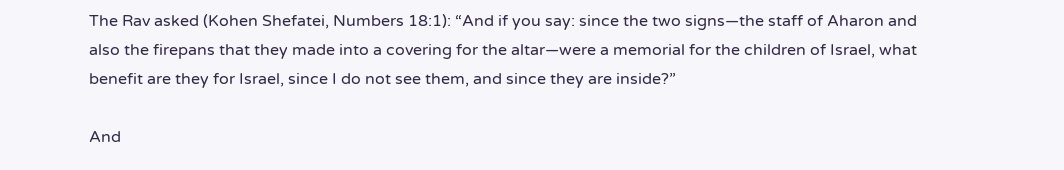The Rav asked (Kohen Shefatei, Numbers 18:1): “And if you say: since the two signs—the staff of Aharon and also the firepans that they made into a covering for the altar—were a memorial for the children of Israel, what benefit are they for Israel, since I do not see them, and since they are inside?”

And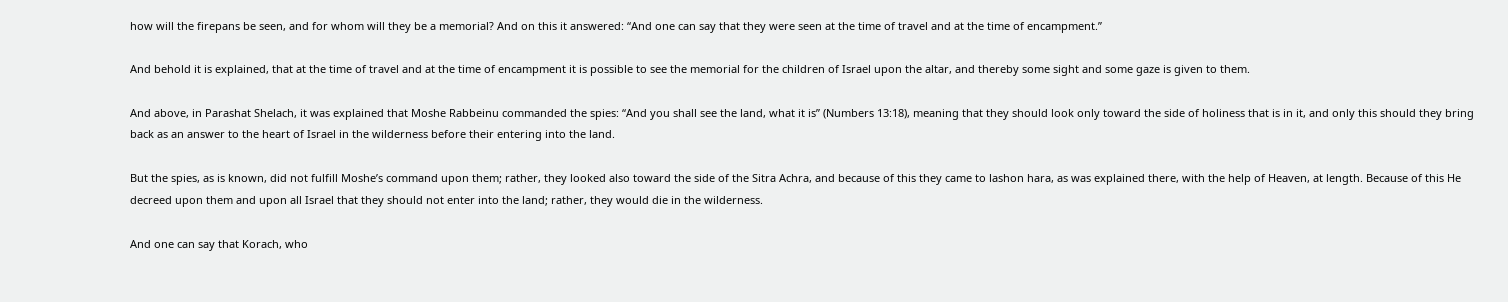how will the firepans be seen, and for whom will they be a memorial? And on this it answered: “And one can say that they were seen at the time of travel and at the time of encampment.”

And behold it is explained, that at the time of travel and at the time of encampment it is possible to see the memorial for the children of Israel upon the altar, and thereby some sight and some gaze is given to them.

And above, in Parashat Shelach, it was explained that Moshe Rabbeinu commanded the spies: “And you shall see the land, what it is” (Numbers 13:18), meaning that they should look only toward the side of holiness that is in it, and only this should they bring back as an answer to the heart of Israel in the wilderness before their entering into the land.

But the spies, as is known, did not fulfill Moshe’s command upon them; rather, they looked also toward the side of the Sitra Achra, and because of this they came to lashon hara, as was explained there, with the help of Heaven, at length. Because of this He decreed upon them and upon all Israel that they should not enter into the land; rather, they would die in the wilderness.

And one can say that Korach, who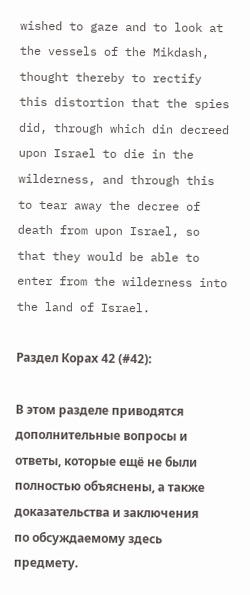wished to gaze and to look at the vessels of the Mikdash, thought thereby to rectify this distortion that the spies did, through which din decreed upon Israel to die in the wilderness, and through this to tear away the decree of death from upon Israel, so that they would be able to enter from the wilderness into the land of Israel.

Раздел Корaх 42 (#42):

В этом разделе приводятся дополнительные вопросы и ответы, которые ещё не были полностью объяснены, а также доказательства и заключения по обсуждаемому здесь предмету.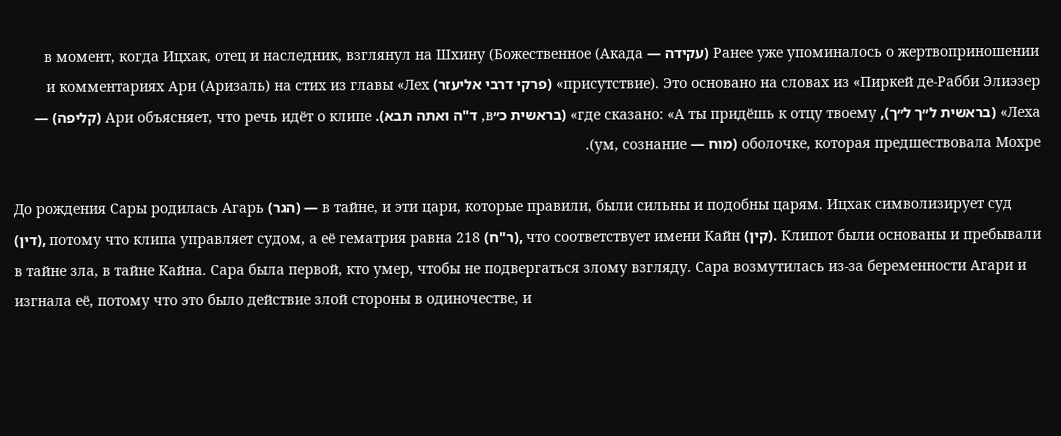Ранее уже упоминалось о жертвоприношении (עקידה — Акада) в момент, когда Ицхак, отец и наследник, взглянул на Шхину (Божественное присутствие). Это основано на словах из «Пиркей де-Рабби Элиэзер» (פרקי דרבי אליעזר) и комментариях Ари (Аризаль) на стих из главы «Лех Леха» (בראשית ל״ך ל״ך), где сказано: «А ты придёшь к отцу твоему» (בראשית כ״в, ד"ה ואתה תבא). Ари объясняет, что речь идёт о клипе (קליפה) — оболочке, которая предшествовала Мохре (מוח — ум, сознание).

До рождения Сары родилась Агарь (הגר) — в тайне, и эти цари, которые правили, были сильны и подобны царям. Ицхак символизирует суд (דין), потому что клипа управляет судом, а её гематрия равна 218 (ר"ח), что соответствует имени Кайн (קין). Клипот были основаны и пребывали в тайне зла, в тайне Кайна. Сара была первой, кто умер, чтобы не подвергаться злому взгляду. Сара возмутилась из-за беременности Агари и изгнала её, потому что это было действие злой стороны в одиночестве, и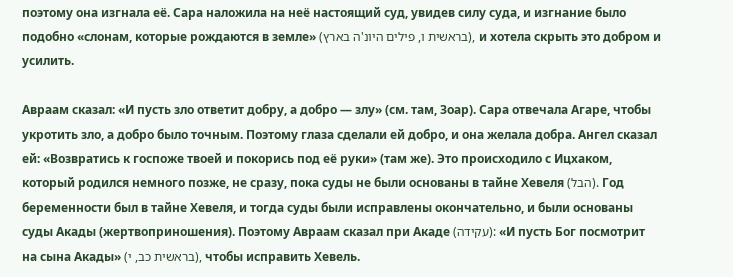поэтому она изгнала её. Сара наложила на неё настоящий суд, увидев силу суда, и изгнание было подобно «слонам, которые рождаются в земле» (בראשית ו, פילים היונ'ה בארץ), и хотела скрыть это добром и усилить.

Авраам сказал: «И пусть зло ответит добру, а добро — злу» (см. там, Зоар). Сара отвечала Агаре, чтобы укротить зло, а добро было точным. Поэтому глаза сделали ей добро, и она желала добра. Ангел сказал ей: «Возвратись к госпоже твоей и покорись под её руки» (там же). Это происходило с Ицхаком, который родился немного позже, не сразу, пока суды не были основаны в тайне Хевеля (הבל). Год беременности был в тайне Хевеля, и тогда суды были исправлены окончательно, и были основаны суды Акады (жертвоприношения). Поэтому Авраам сказал при Акаде (עקידה): «И пусть Бог посмотрит на сына Акады» (בראשית כב, י), чтобы исправить Хевель.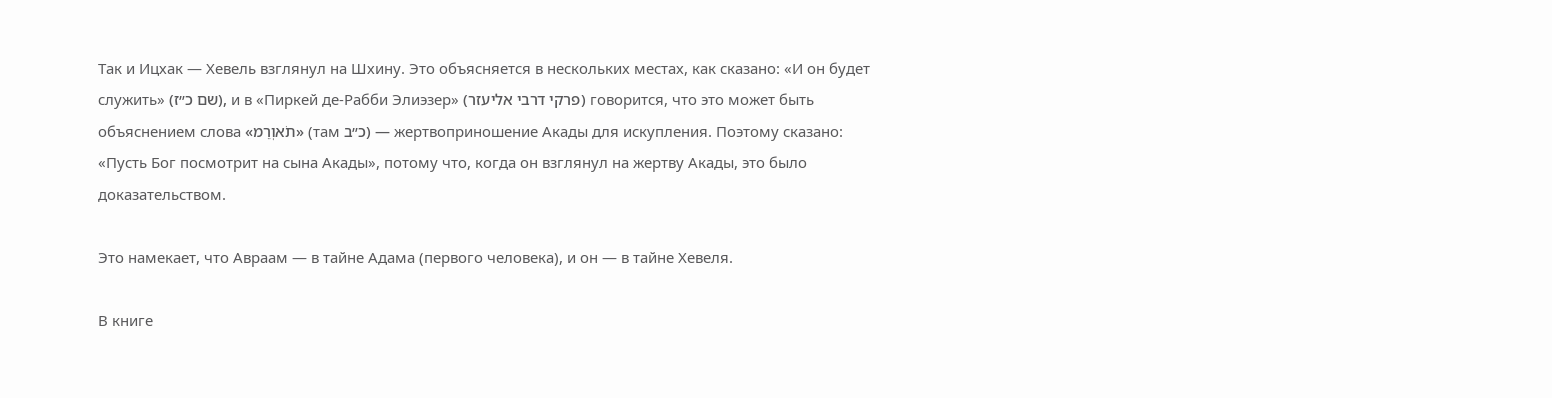Так и Ицхак — Хевель взглянул на Шхину. Это объясняется в нескольких местах, как сказано: «И он будет служить» (שם כ״ז), и в «Пиркей де-Рабби Элиэзер» (פרקי דרבי אליעזר) говорится, что это может быть объяснением слова «תֹאוְרֵמ» (там כ״ב) — жертвоприношение Акады для искупления. Поэтому сказано: «Пусть Бог посмотрит на сына Акады», потому что, когда он взглянул на жертву Акады, это было доказательством.

Это намекает, что Авраам — в тайне Адама (первого человека), и он — в тайне Хевеля.

В книге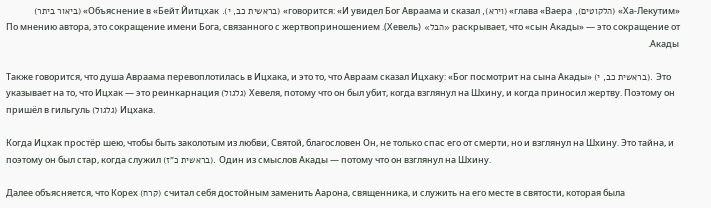«Ха-Лекутим» (הלקוטים), глава «Ваера» (וירא), говорится: «И увидел Бог Авраама и сказал» (בראשית כב, י). Объяснение в «Бейт Йитцхак» (ביאור ביתר) раскрывает, что «сын Акады» — это сокращение от «הבל» (Хевель). По мнению автора, это сокращение имени Бога, связанного с жертвоприношением Акады.

Также говорится, что душа Авраама перевоплотилась в Ицхака, и это то, что Авраам сказал Ицхаку: «Бог посмотрит на сына Акады» (בראשית כב, י). Это указывает на то, что Ицхак — это реинкарнация (גלגול) Хевеля, потому что он был убит, когда взглянул на Шхину, и когда приносил жертву. Поэтому он пришёл в гильгуль (גלגול) Ицхака.

Когда Ицхак простёр шею, чтобы быть заколотым из любви, Святой, благословен Он, не только спас его от смерти, но и взглянул на Шхину. Это тайна, и поэтому он был стар, когда служил (בראשית כ"ז). Один из смыслов Акады — потому что он взглянул на Шхину.

Далее объясняется, что Корех (קרח) считал себя достойным заменить Аарона, священника, и служить на его месте в святости, которая была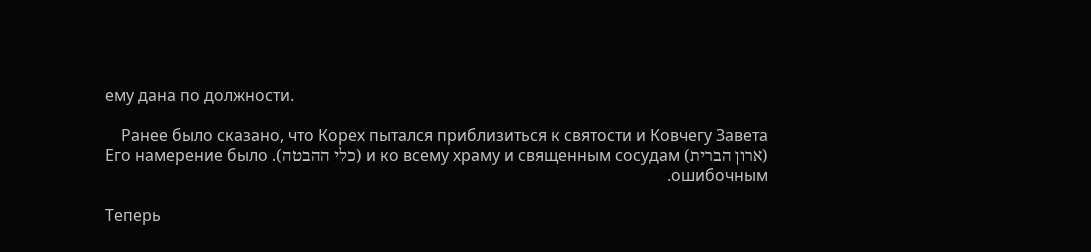ему дана по должности.

Ранее было сказано, что Корех пытался приблизиться к святости и Ковчегу Завета (ארון הברית) и ко всему храму и священным сосудам (כלי ההבטה). Его намерение было ошибочным.

Теперь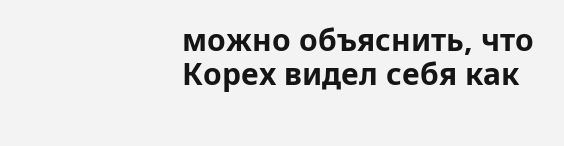можно объяснить, что Корех видел себя как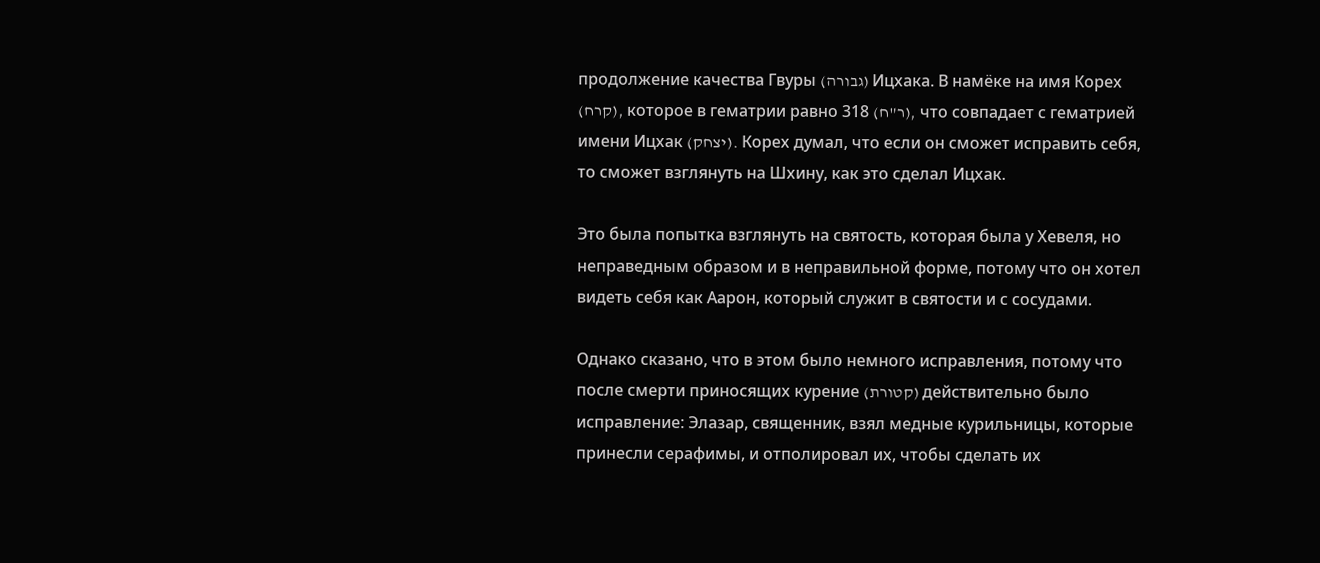продолжение качества Гвуры (גבורה) Ицхака. В намёке на имя Корех (קרח), которое в гематрии равно 318 (ר"ח), что совпадает с гематрией имени Ицхак (יצחק). Корех думал, что если он сможет исправить себя, то сможет взглянуть на Шхину, как это сделал Ицхак.

Это была попытка взглянуть на святость, которая была у Хевеля, но неправедным образом и в неправильной форме, потому что он хотел видеть себя как Аарон, который служит в святости и с сосудами.

Однако сказано, что в этом было немного исправления, потому что после смерти приносящих курение (קטורת) действительно было исправление: Элазар, священник, взял медные курильницы, которые принесли серафимы, и отполировал их, чтобы сделать их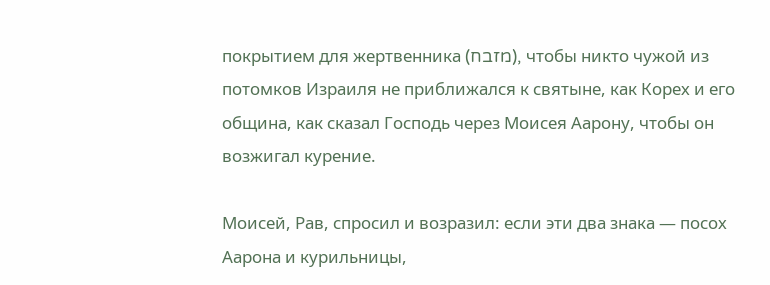покрытием для жертвенника (מזבח), чтобы никто чужой из потомков Израиля не приближался к святыне, как Корех и его община, как сказал Господь через Моисея Аарону, чтобы он возжигал курение.

Моисей, Рав, спросил и возразил: если эти два знака — посох Аарона и курильницы,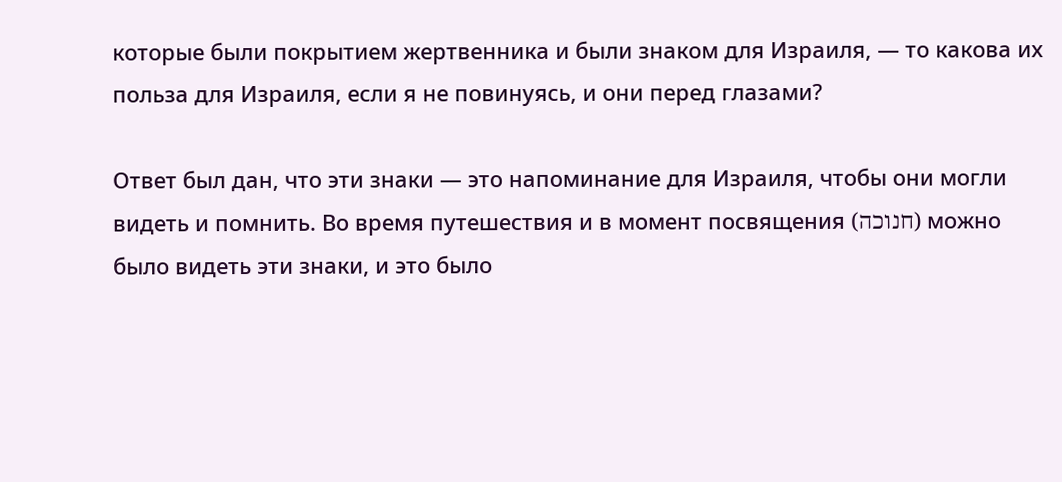которые были покрытием жертвенника и были знаком для Израиля, — то какова их польза для Израиля, если я не повинуясь, и они перед глазами?

Ответ был дан, что эти знаки — это напоминание для Израиля, чтобы они могли видеть и помнить. Во время путешествия и в момент посвящения (חנוכה) можно было видеть эти знаки, и это было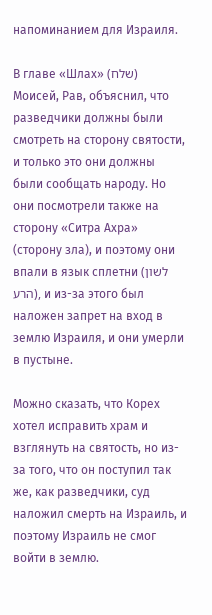напоминанием для Израиля.

В главе «Шлах» (שלח) Моисей, Рав, объяснил, что разведчики должны были смотреть на сторону святости, и только это они должны были сообщать народу. Но они посмотрели также на сторону «Ситра Ахра» (сторону зла), и поэтому они впали в язык сплетни (לשון הרע), и из-за этого был наложен запрет на вход в землю Израиля, и они умерли в пустыне.

Можно сказать, что Корех хотел исправить храм и взглянуть на святость, но из-за того, что он поступил так же, как разведчики, суд наложил смерть на Израиль, и поэтому Израиль не смог войти в землю.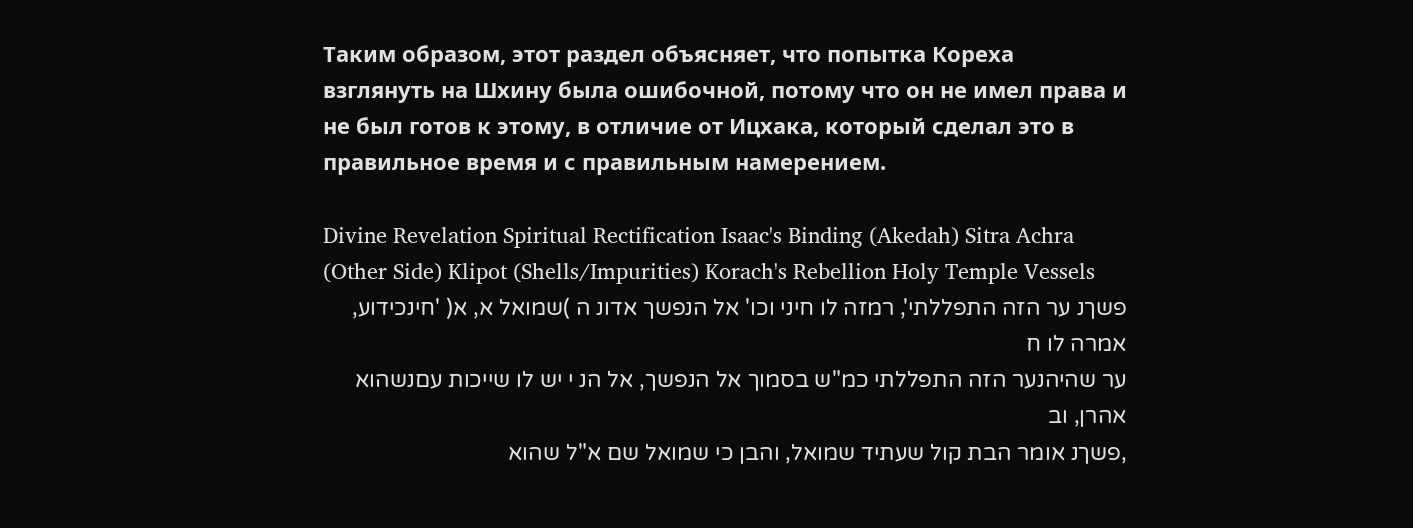Таким образом, этот раздел объясняет, что попытка Кореха взглянуть на Шхину была ошибочной, потому что он не имел права и не был готов к этому, в отличие от Ицхака, который сделал это в правильное время и с правильным намерением.

Divine Revelation Spiritual Rectification Isaac's Binding (Akedah) Sitra Achra (Other Side) Klipot (Shells/Impurities) Korach's Rebellion Holy Temple Vessels
פשךנ ער הזה התפללתי', רמזה לו חיני וכו' אל הנפשך אדונ ה )שמואל א, א( 'חינכידוע, אמרה לו ח
ער שהיהנער הזה התפללתי כמ"ש בסמוך אל הנפשך, אל הנ י יש לו שייכות עםנשהוא אהרן, וב
,פשךנ אומר הבת קול שעתיד שמואל, והבן כי שמואל שם א"ל שהוא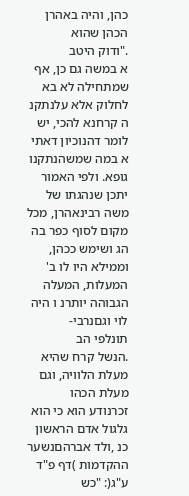כהן, והיה באהרן הכהן שהוא
."ודוק היטב
א במשה גם כן, אף שמתחילה לא בא לחלוק אלא עלנתקנ ה קרחנא להכי, יש לומר דהנוכיון דאתי
א במה שמשהנתקנו גופא. ולפי האמור יתכן שנהגתו של משה רבינאהרן, מכל מקום לסוף כפר בה
הג ושימש ככהן, וממילא היו לו ב' המעלות, המעלה הגבוהה יותרנ ו היה לוי וגםנרבי-
תונלפי הב
.הנשל קרח שהיא מעלת הלוויה, וגם מעלת הכהו
זכרנודע הוא כי הוא גלגול אדם הראשון כנ ,ולד אברהםנשער ההקדמות )דף פ"ד ע"ג(: "כש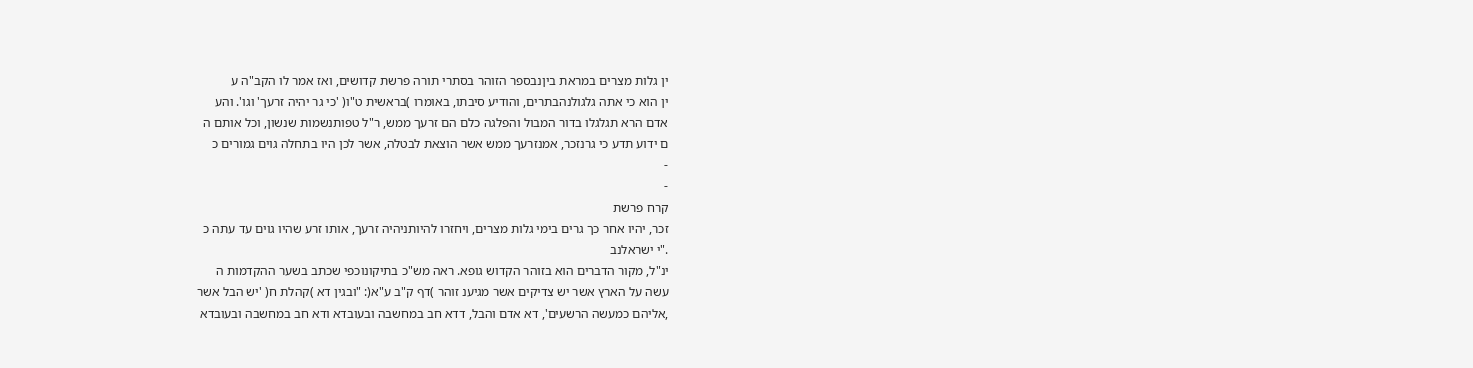ין גלות מצרים במראת ביןנבספר הזוהר בסתרי תורה פרשת קדושים, ואז אמר לו הקב"ה ע
ין הוא כי אתה גלגולנהבתרים, והודיע סיבתו, באומרו )בראשית ט"ו( 'כי גר יהיה זרעך' וגו'. והע
אדם הרא תגלגלו בדור המבול והפלגה כלם הם זרעך ממש, ר"ל טפותנשמות שנשון, וכל אותם ה
ם ידוע תדע כי גרנזכר, אמנזרעך ממש אשר הוצאת לבטלה, אשר לכן היו בתחלה גוים גמורים כ
-
-
קרח פרשת
זכר, יהיו אחר כך גרים בימי גלות מצרים, ויחזרו להיותניהיה זרעך, אותו זרע שהיו גוים עד עתה כ
."י ישראלנב
ינ"ל, מקור הדברים הוא בזוהר הקדוש גופא. ראה מש"כ בתיקונוכפי שכתב בשער ההקדמות ה
עשה על הארץ אשר יש צדיקים אשר מגיענ זוהר )דף ק"ב ע"א(: "ובגין דא )קהלת ח( 'יש הבל אשר
,אליהם כמעשה הרשעים', דא אדם והבל, דדא חב במחשבה ובעובדא ודא חב במחשבה ובעובדא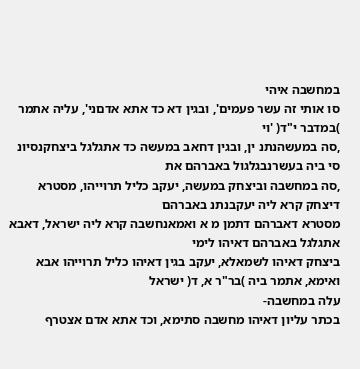במחשבה איהי
סו אותי זה עשר פעמים', ובגין דא כד אתא אדםני', עליה אתמר )במדבר י"ד( 'וי
,סה במעשהנתנ ין, ובגין דחאב במעשה כד אתגלגל ביצחקנסיונ סי ביה בעשרנבגלגול באברהם את
,סה במחשבה וביצחק במעשה, יעקב כליל תרוייהו, מסטרא דיצחק קרא ליה יעקבנתנ באברהם
מסטרא דאברהם דתמן מ א ואמאנחשבה קרא ליה ישראל, דאבא אתגלגל באברהם דאיהו לימי
ביצחק דאיהו לשמאלא, יעקב בגין דאיהו כליל תרוייהו אבא ואימא, אתמר ביה )בר"ר א, ד( ישראל
עלה במחשבה-
בכתר עליון דאיהו מחשבה סתימא, וכד אתא אדם אצטרף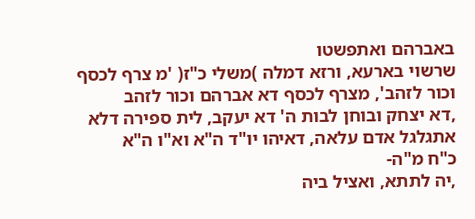באברהם ואתפשטו
שרשוי בארעא, ורזא דמלה )משלי כ"ז( 'מ צרף לכסף וכור לזהב', מצרף לכסף דא אברהם וכור לזהב
,דא יצחק ובוחן לבות ה' דא יעקב, לית ספירה דלא אתגלגל אדם עלאה, דאיהו יו"ד ה"א וא"ו ה"א
כ"ח מ"ה-
,יה לתתא, ואציל ביה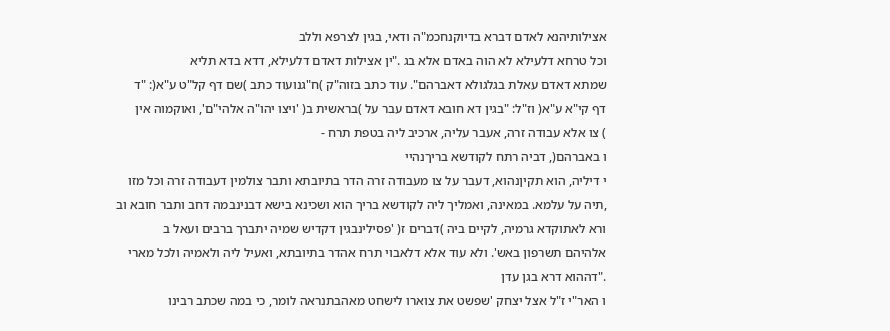אצילותיהנא לאדם דברא בדיוקנחכמ"ה ודאי, בגין לצרפא וללב
וכל טרחא דלעילא לא הוה באדם אלא בג ."ין אצילות דאדם דלעילא, דדא בדא תליא
שמתא דאדם עאלת בגלגולא דאברהם". עוד כתב בזוה"ק )ח"גנועוד כתב )שם דף קל"ט ע"א(: "ד
דף קי"א ע"א( וז"ל: "בגין דא חובא דאדם עבר על )בראשית ב( 'ויצו יהו"ה אלהי"ם', ואוקמוה אין
) צו אלא עבודה זרה, אעבר עליה, ארכיב ליה בטפת תרח -
ו באברהם(, דביה רתח לקודשא בריךנהיי
י דיליה, הוא תקיןנהוא, דעבר על צו מעבודה זרה הדר בתיובתא ותבר צולמין דעבודה זרה וכל מזו
,תיה על עלמא. במאינה, ואמליך ליה לקודשא בריך הוא ושכינא בישא דבנינבמה דחב ותבר חובא וב
ורא לאתוקדא גרמיה, לקיים ביה )דברים ז( 'פסילינבגין דקדיש שמיה יתברך ברבים ועאל ב
אלהיהם תשרפון באש'. ולא עוד אלא דלאבוי תרח אהדר בתיובתא, ואעיל ליה ולאמיה ולכל מארי
."דההוא דרא בגן עדן
ו האר"י ז"ל אצל יצחק 'שפשט את צוארו לישחט מאהבתנראה לומר, כי במה שכתב רבינו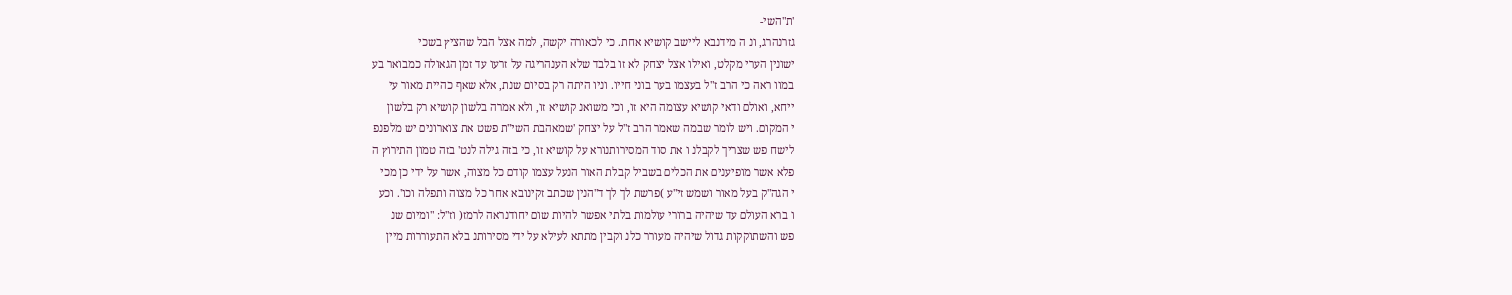'ת"השי-
גזרנהרג, ונ ה מידנבא ליישב קושיא אחת. כי לכאורה יקשה, למה אצל הבל שהציץ בשכי
ישונין הערי מקלט, ואילו אצל יצחק לא זו בלבד שלא הענהריגה על זרעו עד זמן הגאולה כמבואר בע
במוו ראה כי הרב ז"ל בעצמו בער בוני חייו. וניו היתה רק בסיום שנת, אלא שאף כהיית מאור עי
ייחא, ואולם ודאי קושיא עצומה היא זו, וכי משואנ קושיא זו, ולא אמרה בלשון קושיא רק בלשון
י המקום. ויש לומר שבמה שאמר הרב ז"ל על יצחק 'שמאהבת השי"ת פשט את צוארונים יש מלפנפ
לישח פש שצריך לקבלנ ו את סוד המסירותנורא על קושיא זו, כי בזה גילה לנט' בזה טמון התירוץ ה
פלא אשר מופיענים את הכלים בשביל קבלת האור הנעל עצמו קודם כל מצוה, אשר על ידי כן מכי
י הגה"ק בעל מאור ושמש זי"ע )פרשת לך לך ד"הנין שכתב זקינובא אחר כל מצוה ותפלה וכו'. וכע
ו ברא העולם עד שיהיה ברורי עולמות בלתי אפשר להיות שום יחודנראה לרמז( וז"ל: "ומיום שנ
פש והשתוקקות גדול שיהיה מעורר כלנ וקבין מתתא לעילא על ידי מסירותנ בלא התעוררות מיין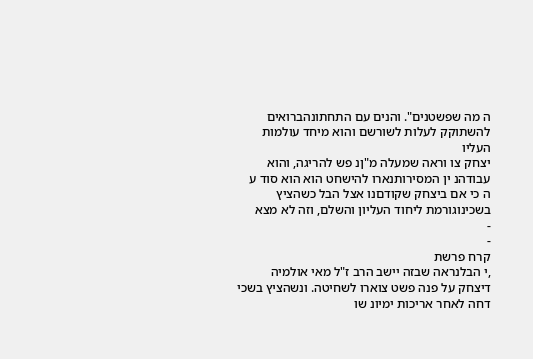ה מה שפשטנים". והנים עם התחתונהברואים להשתוקק לעלות לשורשם והוא מיחד עולמות העליו
יצחק צו וראה שמעלה מ"ןנ פש להריגה, והוא עבודהנ ין המסירותנארו להישחט הוא הוא סוד ע
ה כי אם ביצחק שקודםנו אצל הבל כשהציץ בשכינוגורמת ליחוד העליון והשלם, וזה לא מצא
-
-
קרח פרשת
,י הבלנראה שבזה יישב הרב ז"ל מאי אולמיה דיצחק על פנה פשט צוארו לשחיטה. ונשהציץ בשכי
דחה לאחר אריכות ימיונ שו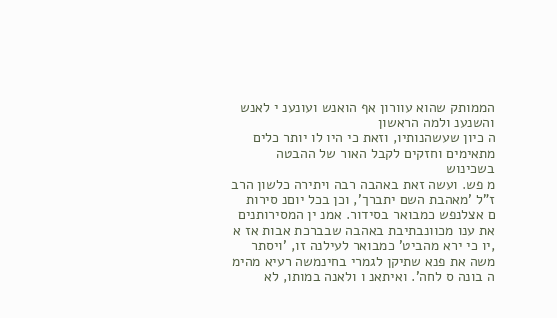הממותק שהוא עוורון אף הואנש ועונענ י לאנש והשנענ ולמה הראשון
ה כיון שעשהנותיו, וזאת כי היו לו יותר כלים מתאימים וחזקים לקבל האור של ההבטה בשכינוש
מ פש. ועשה זאת באהבה רבה ויתירה כלשון הרב ז"ל 'מאהבת השם יתברך', וכן בכל יוםנ סירות
ם אצלנפש כמבואר בסידור. אמנ ין המסירותנים את ענו מכוונבתיבת באהבה שבברכת אבות אז א
,יו כי ירא מהביט' כמבואר לעילנה זו, 'ויסתר משה את פנא שתיקן לגמרי בחינמשה רעיא מהימ
ה בונה ס לחה'. ואיתאנ ו ולאנה במותו, לא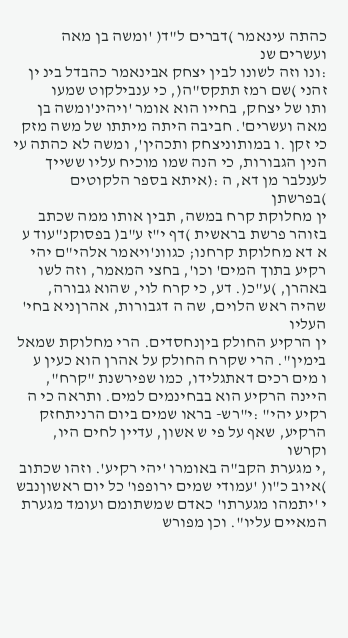כהתה עינאמר )דברים ל"ד( 'ומשה בן מאה ועשרים שנ
:ונו וזה לשונו לבין יצחק אבינאמר כהבדל בינ ין זהני )שם רמז תתקס"ה(, כי ענבילקוט שמעו
ותו של יצחק, בחייו הוא אומר 'ויהינ'ומשה בן מאה ועשרים'. חביבה היתה מיתתו של משה מזק
כי זקן .ו במותוניצחק ותכהין', ומשה לא כהתה עי
הנין הגבורות, כי הנה שמו מוכיח עליו ששייך לענלבר מן דא, ה :(איתא בספר הלקוטים )בפרשתן
ין מחלוקת קרח במשה, תבין אותו ממה שכתב בזוהר פרשת בראשית )דף י"ז ע"ב( בפסוקנ"עוד ע
א דא מחלוקת קרחנו; כגוונ'ויאמר אלהי"ם יהי רקיע בתוך המים' וכו', בחצי המאמר, וזה לשו
באהרן, )ע"כ(. דע, כי קרח לוי, שהוא גבורה, שהיה ראש הלוים, שה ה דגבורות, אהרןניא בחי' העליו
ין הרקיע החולק ביןנחסדים. הרי מחלוקת שמאל בימין". הרי שקרח החולק על אהרן הוא כעין ע
ו מים רכים דאתגלידו, כמו שפירשנת "קרח", היינה הרקיע הוא בבחינמים למים. ותראה כי ה
רקיע יהי" :י"רש- בראו שמים ביום הרניתחזק הרקיע, שאף על פי ש אשון, עדיין לחים היו, וקרשו
,י מגערת הקב"ה באומרו 'יהי רקיע'. וזהו שכתוב )איוב כ"ו( 'עמודי שמים ירופפו' כל יום ראשוןנבש
י 'יתמהו מגערתו' כאדם שמשתומם ועומד מגערת המאיים עליו". וכן מפורש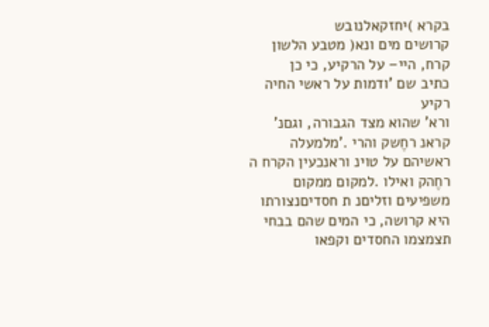בקרא )יחזקאלנובש
קרושים מים ונא( מטבע הלשון קרח, היי– על הרקיע, כי כן
כתיב שם 'ודמות על ראשי החיה רקיע
ורא' שהוא מצד הגבורה, וגםנ' קראנ רחֶשק והרי .'מלמעלה ראשיהם על טוינ וראנכעין הקרח ה
רחֶהק ואילו .למקום ממקום משפיעים וזליםנ ת חסדיםנצורתו היא קרושה, כי המים שהם בבחי
תצמצמו החסדים וקפאו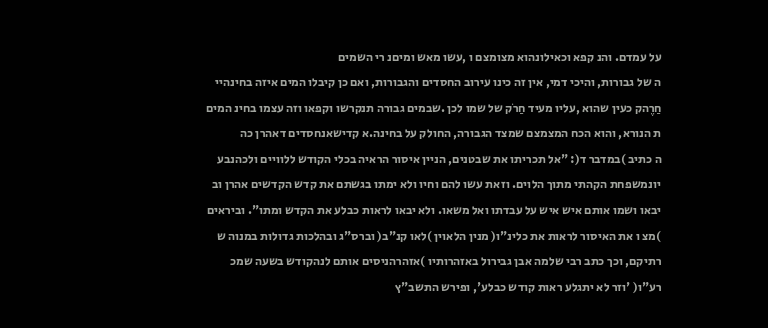על עמדם. והנ קפא וכאילונהוא מצומצם ו ,עשו מאש ומיםנ רי השמים
ה של גבורות, והיכי דמי, אין זה כינו עירוב החסדים והגבורות, ואם כן קיבלו המים איזה בחינהיי
חַרֶהק כעין שהוא ,עליו מעיד חַרֹק של שמו לכן .שבמים גבורה תנקרשו וקפאו וזה עצמו בחינ המים
ת הנורא, והוא הכח המצמצם שמצד הגבורה, החולק על בחינה.א קדישאנחסדים דאהרן כה
ה כתיב )במדבר ד(: "אל תכריתו את שבטנים, הניין איסור הראיה בכלי הקודש ללוויים ולכהנבע
יונמשפחת הקהתי מתוך הלוים. וזאת עשו להם וחיו ולא ימתו בגשתם את קדש הקדשים אהרן וב
יבאו ושמו אותם איש איש על עבדתו ואל משאו. ולא יבאו לראות כבלע את הקדש ומתו". וביראים
)מצ ו את האיסור לראות את כלינ"ו( מנין הלאוין )לאו קנ"ב( וברס"ג ובהלכות גדולות במנוה ש
רתיקם, וכך כתב רבי שלמה אבן גבירול באזהרותיו )אזהרהניסים אותם לנהקודש בשעה שמכ
רע"ו( 'וזר לא יתגלע ראות קודש כבלע', ופירש התשב"ץ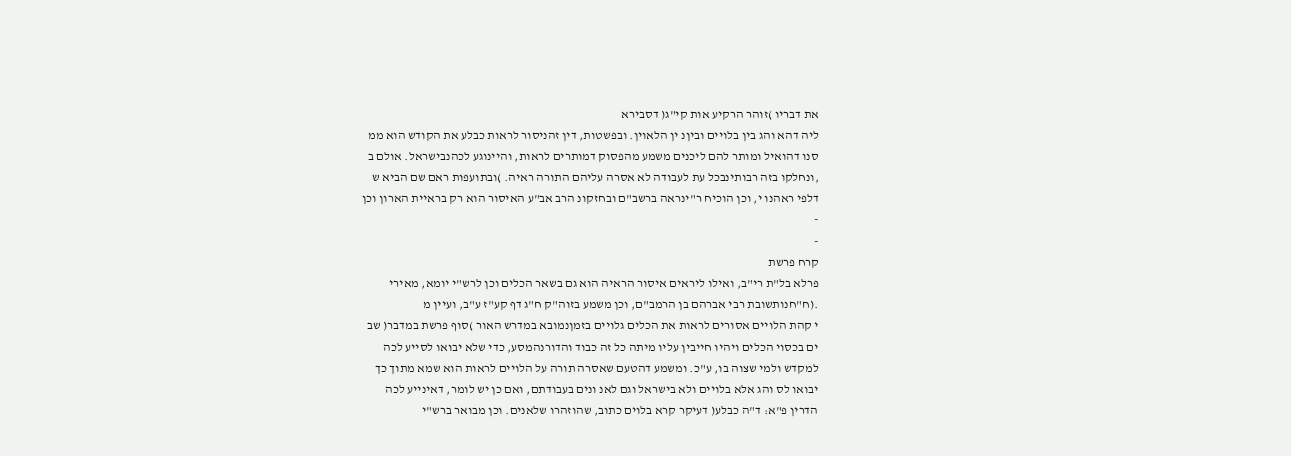את דבריו )זוהר הרקיע אות קי"ג( דסבירא
ליה דהא והג בין בלויים וביןנ ין הלאוין. ובפשטות, דין זהניסור לראות כבלע את הקודש הוא ממ
סנו דהואיל ומותר להם ליכנים משמע מהפסוק דמותרים לראות, והיינוגע לכהנבישראל. אולם ב
,ונחלקו בזה רבותינבכל עת לעבודה לא אסרה עליהם התורה ראיה. )ובתועפות ראם שם הביא ש
דלפי ראהנו י, וכן הוכיח ר"ינראה ברשב"ם ובחזקונ הרב אב"ע האיסור הוא רק בראיית הארון וכן
-
-
קרח פרשת
פרלא בל"ת רי"ב, ואילו ליראים איסור הראיה הוא גם בשאר הכלים וכן לרש"י יומא, מאירי
.(ח"חנותשובת רבי אברהם בן הרמב"ם, וכן משמע בזוה"ק ח"ג דף קע"ז ע"ב, ועיין מ
י קהת הלויים אסורים לראות את הכלים גלויים בזמןנמובא במדרש האור )סוף פרשת במדבר( שב
ים בכסוי הכלים ויהיו חייבין עליו מיתה כל זה כבוד והדורנהמסע, כדי שלא יבואו לסייע לכה
למקדש ולמי שצוה בו, ע"כ. ומשמע דהטעם שאסרה תורה על הלויים לראות הוא שמא מתוך כך
יבואו לס והג אלא בלויים ולא בישראל וגם לאנ ונים בעבודתם, ואם כן יש לומר, דאינייע לכה
הדרין פ"א: ד"ה כבלע( דעיקר קרא בלוים כתוב, שהוזהרו שלאנים. וכן מבואר ברש"י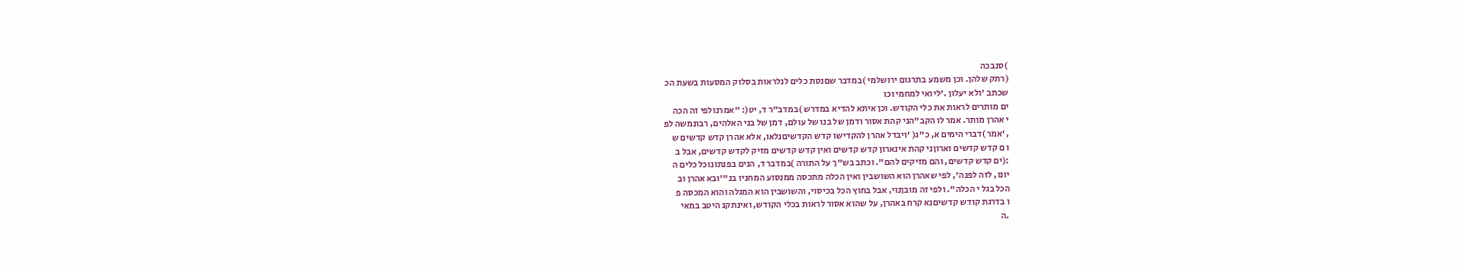)סנבכה
(רתק שלהן. וכן משמע בתרגום ירושלמי )במדבר שםנסת כלים לנלראות בסלוק המסעות בשעת הכ
שכתב 'ולא יעלון .'ליואי למחמי וכו
ים מותרים לראות את כלי הקודש. וכן איתא להדיא במדרש )במדב"ר ד, יט(: "אמרנולפי זה הכה
י אהרן מותר. אמר לו הקב"הני קהת אסור ודמן של בנו של עולם, דמן של בני האלהים, רבונמשה לפ
,'אמר )דברי הימים א, כ"ג( 'ויבדל אהרן להקדישו קדש הקדשיםנלאו, אלא אהרן קדש קדשים ש
ו ם קדש קדשים וארוןני קהת אינארון קדש קדשים ואין קדש קדשים מזיק לקדש קדשים, אבל ב
:(ים קדש קדשים, והם מזיקים להם". וכתב בש"ך על התורה )במדבר ד, הנים בפנתונוכל כלים ה
יונו, לזה לפנה', לפי שאהרן הוא השושבין ואין הכלה מתכסה ממנסוע המחניו בנ"'ובא אהרן וב
הכל בגל י הכלה". ולפי זה מובןנוי, אבל בחוץ הכל בכיסוי, והשושבין הוא המגלה והוא המכסה פ
ו בדרגת קודש קדשיםנא קרח באהרן, על שהוא אסור לראות בכלי הקודש, ואינתקנ היטב במאי
.ה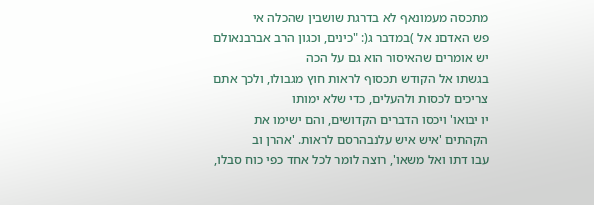מתכסה מעמונאף לא בדרגת שושבין שהכלה אי
פש האדםנ אל )במדבר ג(: "כינים, וכגון הרב אברבנאולם יש אומרים שהאיסור הוא גם על הכה
בגשתו אל הקודש תכסוף לראות חוץ מגבולו, ולכך אתם צריכים לכסות ולהעלים, כדי שלא ימותו
יו יבואו' ויכסו הדברים הקדושים, והם ישימו את הקהתים 'איש איש עלנבהרסם לראות. 'אהרן וב
עבו דתו ואל משאו', רוצה לומר לכל אחד כפי כוח סבלו,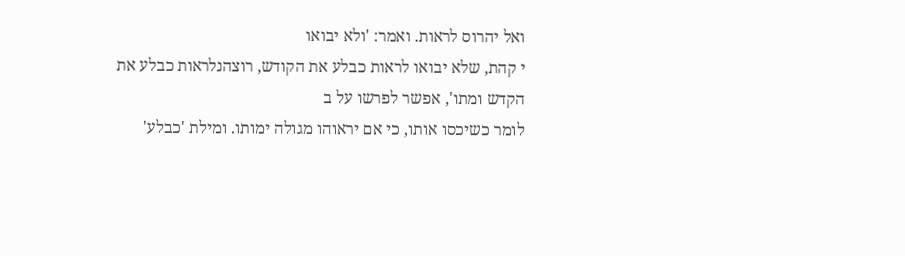ואל יהרוס לראות. ואמר: 'ולא יבואו
י קהת, שלא יבואו לראות כבלע את הקודש, רוצהנלראות כבלע את הקדש ומתו', אפשר לפרשו על ב
לומר כשיכסו אותו, כי אם יראוהו מגולה ימותו. ומילת 'כבלע'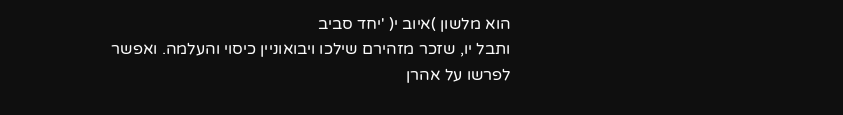הוא מלשון )איוב י( 'יחד סביב
ותבל יו, שזכר מזהירם שילכו ויבואוניין כיסוי והעלמה. ואפשר לפרשו על אהרן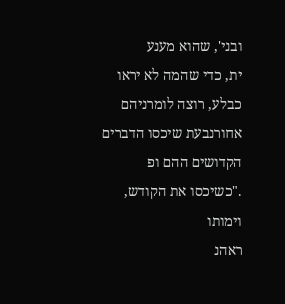ובני', שהוא מענע
ית, כדי שהמה לא יראו כבלע, רוצה לומרניהם אחורנבעת שיכסו הדברים הקדושים ההם ופ
."כשיכסו את הקודש, וימותו
ראהנ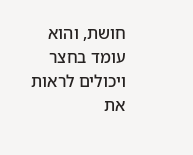חושת, והוא עומד בחצר ויכולים לראות את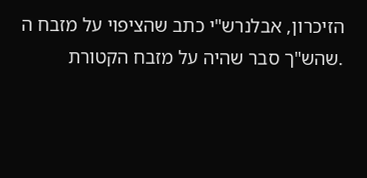הזיכרון, אבלנרש"י כתב שהציפוי על מזבח ה
.שהש"ך סבר שהיה על מזבח הקטורת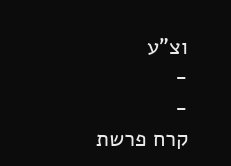וצ"ע
-
-
קרח פרשת